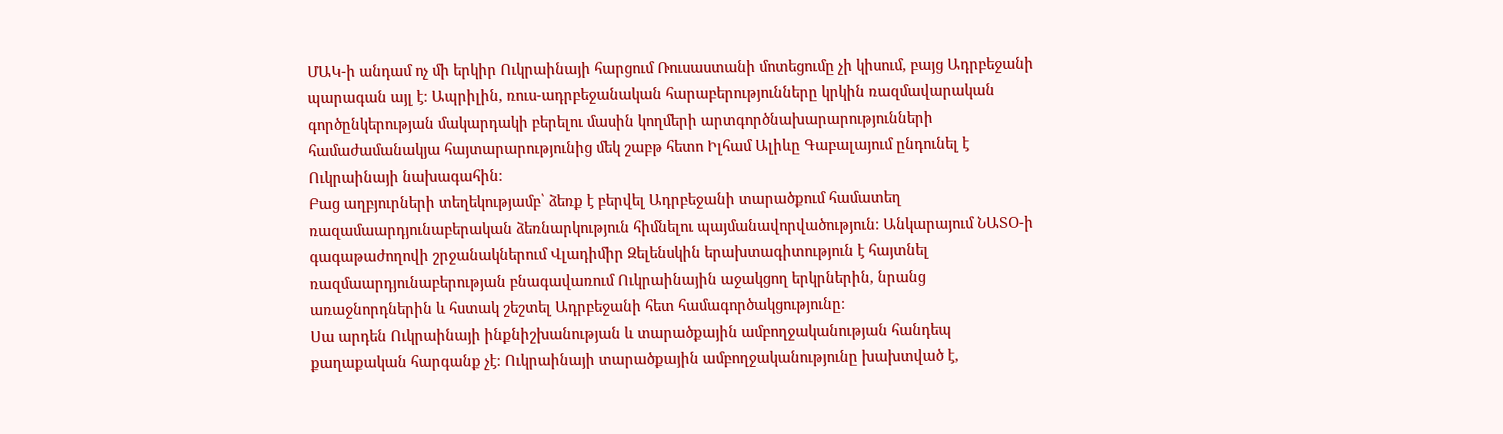ՄԱԿ-ի անդամ ոչ մի երկիր Ուկրաինայի հարցում Ռուսաստանի մոտեցումը չի կիսում, բայց Ադրբեջանի պարագան այլ է։ Ապրիլին, ռուս-ադրբեջանական հարաբերությունները կրկին ռազմավարական գործընկերության մակարդակի բերելու մասին կողմերի արտգործնախարարությունների համաժամանակյա հայտարարությունից մեկ շաբթ հետո Իլհամ Ալիևը Գաբալայում ընդունել է Ուկրաինայի նախագահին։
Բաց աղբյուրների տեղեկությամբ՝ ձեռք է բերվել Ադրբեջանի տարածքում համատեղ ռազամաարդյունաբերական ձեռնարկություն հիմնելու պայմանավորվածություն։ Անկարայում ՆԱՏՕ-ի գագաթաժողովի շրջանակներում Վլադիմիր Զելենսկին երախտագիտություն է հայտնել ռազմաարդյունաբերության բնագավառում Ուկրաինային աջակցող երկրներին, նրանց առաջնորդներին և հստակ շեշտել Ադրբեջանի հետ համագործակցությունը։
Սա արդեն Ուկրաինայի ինքնիշխանության և տարածքային ամբողջականության հանդեպ քաղաքական հարգանք չէ։ Ուկրաինայի տարածքային ամբողջականությունը խախտված է,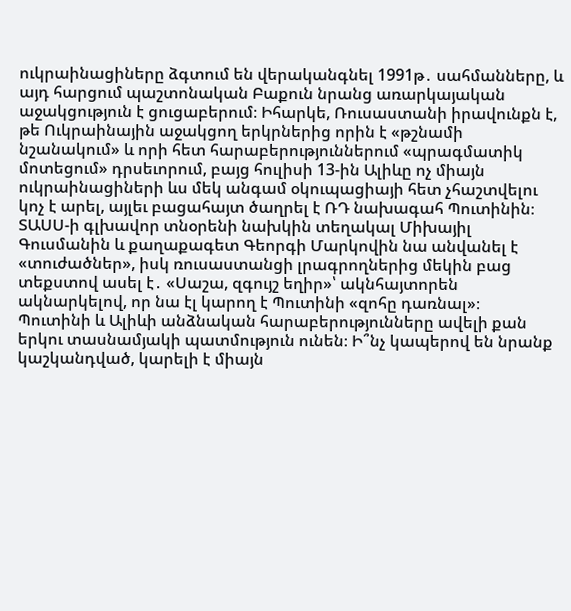ուկրաինացիները ձգտում են վերականգնել 1991թ․ սահմանները, և այդ հարցում պաշտոնական Բաքուն նրանց առարկայական աջակցություն է ցուցաբերում։ Իհարկե, Ռուսաստանի իրավունքն է, թե Ուկրաինային աջակցող երկրներից որին է «թշնամի նշանակում» և որի հետ հարաբերություններում «պրագմատիկ մոտեցում» դրսեւորում, բայց հուլիսի 13-ին Ալիևը ոչ միայն ուկրաինացիների ևս մեկ անգամ օկուպացիայի հետ չհաշտվելու կոչ է արել, այլեւ բացահայտ ծաղրել է ՌԴ նախագահ Պուտինին։
ՏԱՍՍ-ի գլխավոր տնօրենի նախկին տեղակալ Միխայիլ Գուսմանին և քաղաքագետ Գեորգի Մարկովին նա անվանել է «տուժածներ», իսկ ռուսաստանցի լրագրողներից մեկին բաց տեքստով ասել է․ «Սաշա, զգույշ եղիր»՝ ակնհայտորեն ակնարկելով, որ նա էլ կարող է Պուտինի «զոհը դառնալ»։
Պուտինի և Ալիևի անձնական հարաբերությունները ավելի քան երկու տասնամյակի պատմություն ունեն։ Ի՞նչ կապերով են նրանք կաշկանդված, կարելի է միայն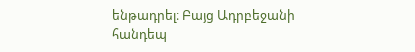ենթադրել։ Բայց Ադրբեջանի հանդեպ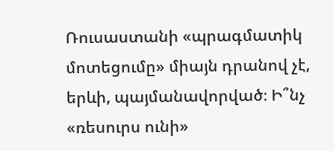Ռուսաստանի «պրագմատիկ մոտեցումը» միայն դրանով չէ, երևի, պայմանավորված։ Ի՞նչ «ռեսուրս ունի»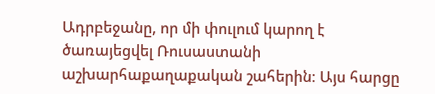Ադրբեջանը, որ մի փուլում կարող է ծառայեցվել Ռուսաստանի աշխարհաքաղաքական շահերին։ Այս հարցը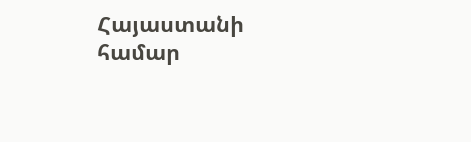Հայաստանի համար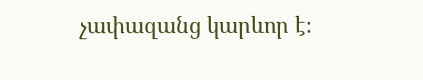չափազանց կարևոր է։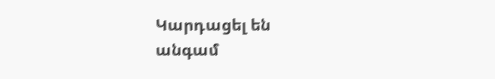Կարդացել են
անգամ